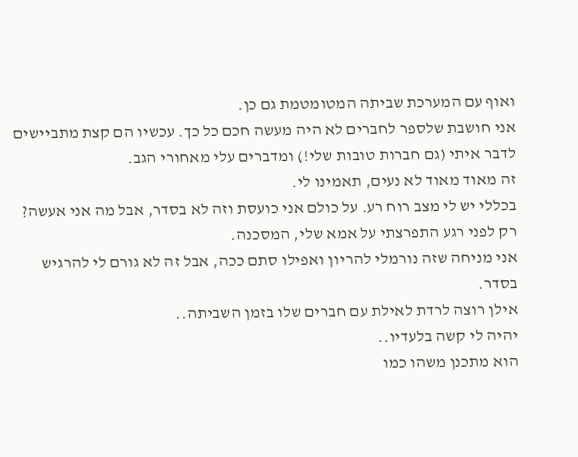ואוף עם המערכת שביתה המטומטמת גם כן.
אני חושבת שלספר לחברים לא היה מעשה חכם כל כך. עכשיו הם קצת מתביישים לדבר איתי (גם חברות טובות שלי!) ומדברים עלי מאחורי הגב.
זה מאוד מאוד לא נעים, תאמינו לי.
בכללי יש לי מצב רוח רע. על כולם אני כועסת וזה לא בסדר, אבל מה אני אעשה?
רק לפני רגע התפרצתי על אמא שלי, המסכנה.
אני מניחה שזה נורמלי להריון ואפילו סתם ככה, אבל זה לא גורם לי להרגיש בסדר.
אילן רוצה לרדת לאילת עם חברים שלו בזמן השביתה..
יהיה לי קשה בלעדיו..
הוא מתכנן משהו כמו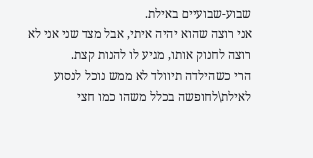שבוע-שבועיים באילת.
אני רוצה שהוא יהיה איתי, אבל מצד שני אני לא רוצה לחנוק אותו, מגיע לו להנות קצת.
הרי כשהילדה תיוולד לא ממש נוכל לנסוע לאילת\לחופשה בכלל משהו כמו חצי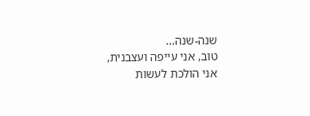שנה-שנה...
טוב, אני עייפה ועצבנית, אני הולכת לעשות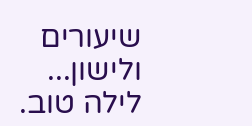שיעורים ולישון...
לילה טוב.